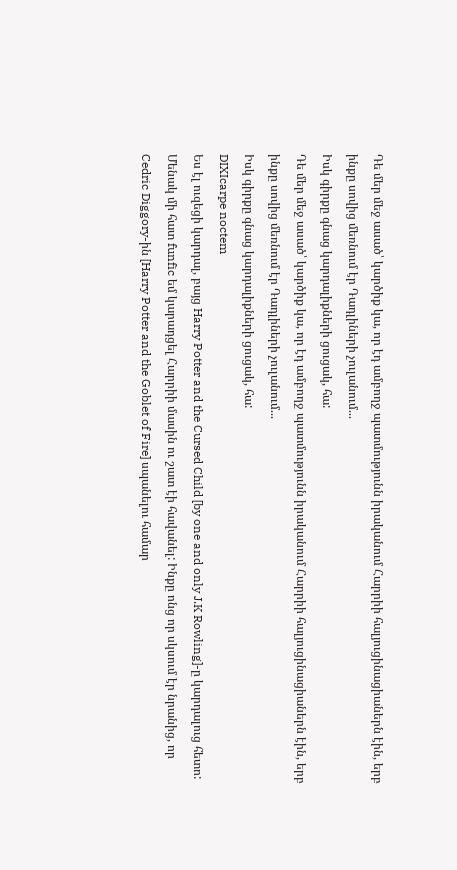Դե մեր մեջ ասած՝ կարծիք կա, որ էդ ամբողջ պատմությունն իրականում Հարրիի հալյուցինացիաներն էին, երբ ինքը սովից մեռնում էր Դադլիների չուլանում...
Իսկ գիրքը գնաց կարդալիքների ցուցակ, հա:
Դե մեր մեջ ասած՝ կարծիք կա, որ էդ ամբողջ պատմությունն իրականում Հարրիի հալյուցինացիաներն էին, երբ ինքը սովից մեռնում էր Դադլիների չուլանում...
Իսկ գիրքը գնաց կարդալիքների ցուցակ, հա:
DIXIcarpe noctem
Ես էլ ուզեցի կարդալ, բայց Harry Potter and the Cursed Child [by one and only J.K Rowling]-ը կարդալուց հետո:
Մենակ մի հատ funfic եմ կարադցել Հարրիի մասին ու շատ էի հավանել: Ինքը ոնց որ սկսում էր նրանից, որ Cedric Diggory-ին [Harry Potter and the Goblet of Fire] սպանելու համար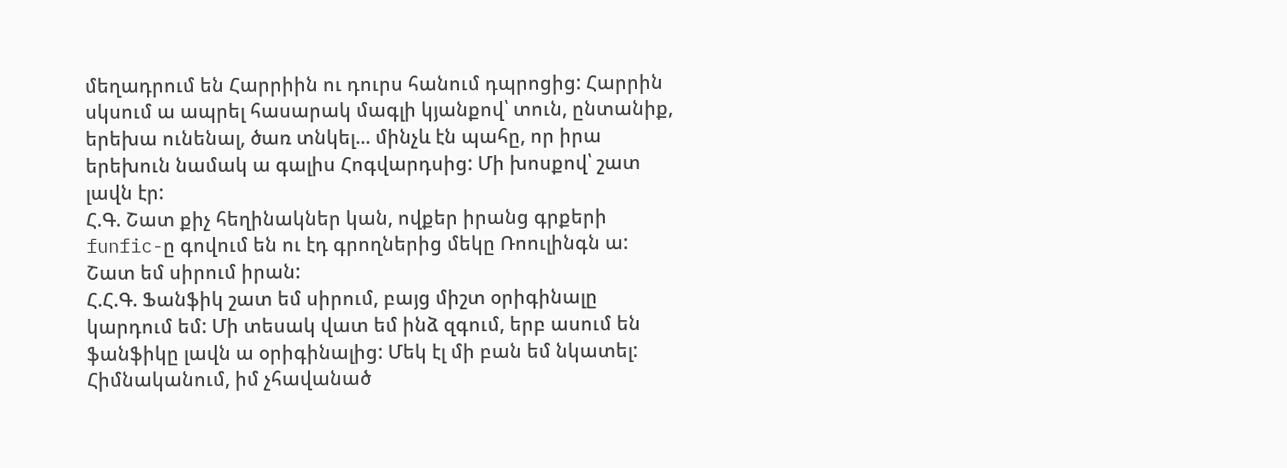մեղադրում են Հարրիին ու դուրս հանում դպրոցից: Հարրին սկսում ա ապրել հասարակ մագլի կյանքով՝ տուն, ընտանիք, երեխա ունենալ, ծառ տնկել... մինչև էն պահը, որ իրա երեխուն նամակ ա գալիս Հոգվարդսից: Մի խոսքով՝ շատ լավն էր:
Հ.Գ. Շատ քիչ հեղինակներ կան, ովքեր իրանց գրքերի funfic-ը գովում են ու էդ գրողներից մեկը Ռոուլինգն ա: Շատ եմ սիրում իրան:
Հ.Հ.Գ. Ֆանֆիկ շատ եմ սիրում, բայց միշտ օրիգինալը կարդում եմ: Մի տեսակ վատ եմ ինձ զգում, երբ ասում են ֆանֆիկը լավն ա օրիգինալից: Մեկ էլ մի բան եմ նկատել: Հիմնականում, իմ չհավանած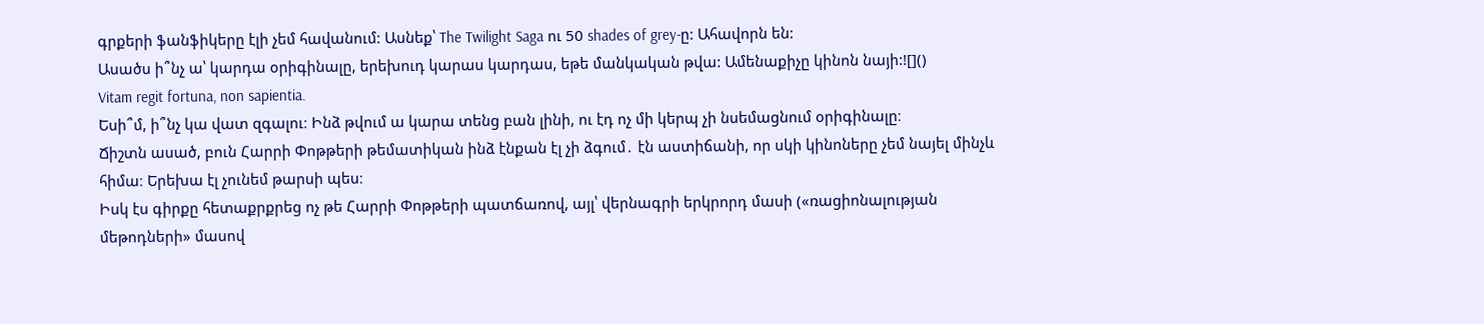գրքերի ֆանֆիկերը էլի չեմ հավանում: Ասնեք՝ The Twilight Saga ու 50 shades of grey-ը: Ահավորն են:
Ասածս ի՞նչ ա՝ կարդա օրիգինալը, երեխուդ կարաս կարդաս, եթե մանկական թվա: Ամենաքիչը կինոն նայի:![]()
Vitam regit fortuna, non sapientia.
Եսի՞մ, ի՞նչ կա վատ զգալու։ Ինձ թվում ա կարա տենց բան լինի, ու էդ ոչ մի կերպ չի նսեմացնում օրիգինալը։
Ճիշտն ասած, բուն Հարրի Փոթթերի թեմատիկան ինձ էնքան էլ չի ձգում․ էն աստիճանի, որ սկի կինոները չեմ նայել մինչև հիմա։ Երեխա էլ չունեմ թարսի պես։
Իսկ էս գիրքը հետաքրքրեց ոչ թե Հարրի Փոթթերի պատճառով, այլ՝ վերնագրի երկրորդ մասի («ռացիոնալության մեթոդների» մասով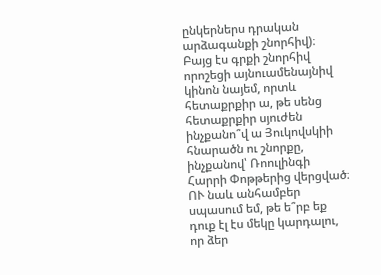ընկերներս դրական արձագանքի շնորհիվ)։ Բայց էս գրքի շնորհիվ որոշեցի այնուամենայնիվ կինոն նայեմ, որտև հետաքրքիր ա, թե սենց հետաքրքիր սյուժեն ինչքանո՞վ ա Յուկովսկիի հնարածն ու շնորքը, ինչքանով՝ Ռոուլինգի Հարրի Փոթթերից վերցված։ ՈՒ նաև անհամբեր սպասում եմ, թե ե՞րբ եք դուք էլ էս մեկը կարդալու, որ ձեր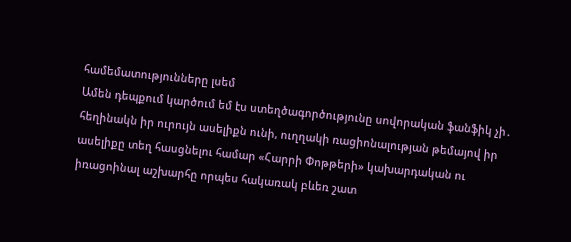համեմատությունները լսեմ
Ամեն դեպքում կարծում եմ էս ստեղծագործությունը սովորական ֆանֆիկ չի․ հեղինակն իր ուրույն ասելիքն ունի, ուղղակի ռացիոնալության թեմայով իր ասելիքը տեղ հասցնելու համար «Հարրի Փոթթերի» կախարդական ու իռացոինալ աշխարհը որպես հակառակ բևեռ շատ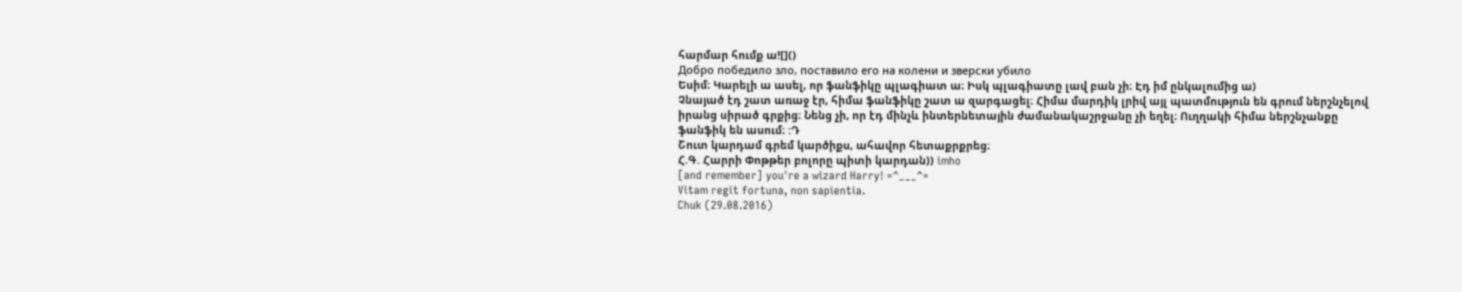հարմար հումք ա![]()
Добро победило зло, поставило его на колени и зверски убило
Եսիմ։ Կարելի ա ասել, որ ֆանֆիկը պլագիատ ա։ Իսկ պլագիատը լավ բան չի։ Էդ իմ ընկալումից ա)
Չնայած էդ շատ առաջ էր, հիմա ֆանֆիկը շատ ա զարգացել։ Հիմա մարդիկ լրիվ այլ պատմություն են գրում ներշնչելով իրանց սիրած գրքից։ Նենց չի, որ էդ մինչև ինտերնետային ժամանակաշրջանը չի եղել։ Ուղղակի հիմա ներշնչանքը ֆանֆիկ են ասում։ :Դ
Շուտ կարդամ գրեմ կարծիքս, ահավոր հետաքրքրեց։
Հ.Գ. Հարրի Փոթթեր բոլորը պիտի կարդան)) imho
[and remember] you're a wizard Harry! =^___^=
Vitam regit fortuna, non sapientia.
Chuk (29.08.2016)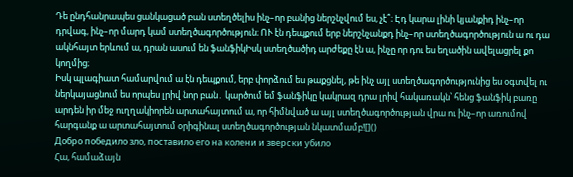Դե ընդհանրապես ցանկացած բան ստեղծելիս ինչ–որ բանից ներշնչվում ես, չէ՞։ Էդ կարա լինի կյանքիդ ինչ–որ դրվագ, ինչ–որ մարդ կամ ստեղծագործություն։ ՈՒ էն դեպքում երբ ներշնչանքդ ինչ–որ ստեղծագործություն ա ու դա ակնհայտ երևում ա, դրան ասում են ֆանֆիկԻսկ ստեղծածիդ արժեքը էն ա, ինչը որ դու ես եղածին ավելացրել քո կողմից։
Իսկ պլագիատ համարվում ա էն դեպքում, երբ փորձում ես թաքցնել, թե ինչ այլ ստեղծագործությունից ես օգտվել ու ներկայացնում ես որպես լրիվ նոր բան․ կարծում եմ ֆանֆիկը կակրազ դրա լրիվ հակառակն՝ հենց ֆանֆիկ բառը արդեն իր մեջ ուղղակիորեն արտահայտում ա, որ հիմնված ա այլ ստեղծագործության վրա ու ինչ–որ առումով հարգանք ա արտահայտում օրիգինալ ստեղծագործության նկատմամբ![]()
Добро победило зло, поставило его на колени и зверски убило
Հա, համաձայն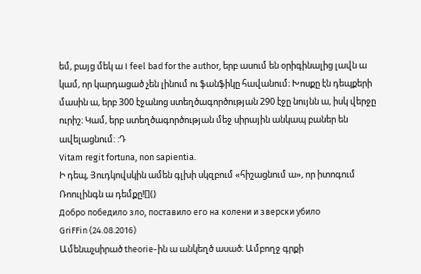եմ, բայց մեկ ա I feel bad for the author, երբ ասում են օրիգինալից լավն ա կամ, որ կարդացած չեն լինում ու ֆանֆիկը հավանում։ Խոսքը էն դեպքերի մասին ա, երբ 300 էջանոց ստեղծագործության 290 էջը նույնն ա, իսկ վերջը ուրիշ։ Կամ, երբ ստեղծագործության մեջ սիրային անկապ բաներ են ավելացնում: :Դ
Vitam regit fortuna, non sapientia.
Ի դեպ, Յուդկովսկին ամեն գլխի սկզբում «հիշացնում ա», որ իտոգում Ռոուլինգն ա դեմքը![]()
Добро победило зло, поставило его на колени и зверски убило
GriFFin (24.08.2016)
Ամենաչսիրած theorie-ին ա անկեղծ ասած։ Ամբողջ գրքի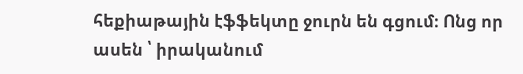հեքիաթային էֆֆեկտը ջուրն են գցում։ Ոնց որ ասեն ՝ իրականում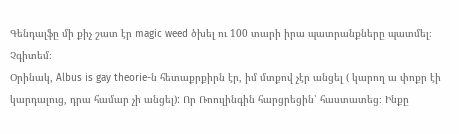Գենդալֆը մի քիչ շատ էր magic weed ծխել ու 100 տարի իրա պատրանքները պատմել։ Չգիտեմ։
Օրինակ, Albus is gay theorie-ն հետաքրքիրն էր, իմ մտքով չէր անցել ( կարող ա փոքր էի կարդալուց, դրա համար չի անցել): Որ Ռոուլինգին հարցրեցին՝ հաստատեց։ Ինքը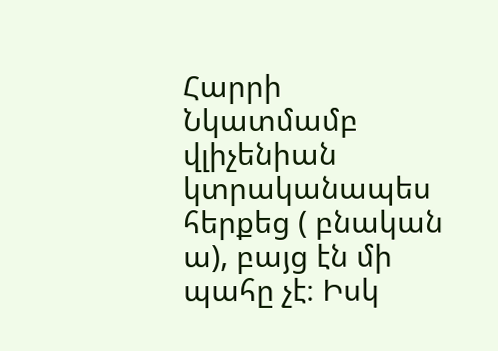Հարրի Նկատմամբ վլիչենիան կտրականապես հերքեց ( բնական ա), բայց էն մի պահը չէ։ Իսկ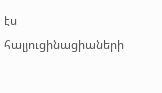էս հալյուցինացիաների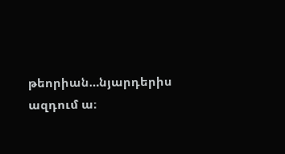թեորիան…նյարդերիս ազդում ա։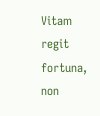Vitam regit fortuna, non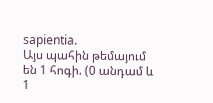sapientia.
Այս պահին թեմայում են 1 հոգի. (0 անդամ և 1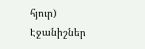հյուր)
Էջանիշներ